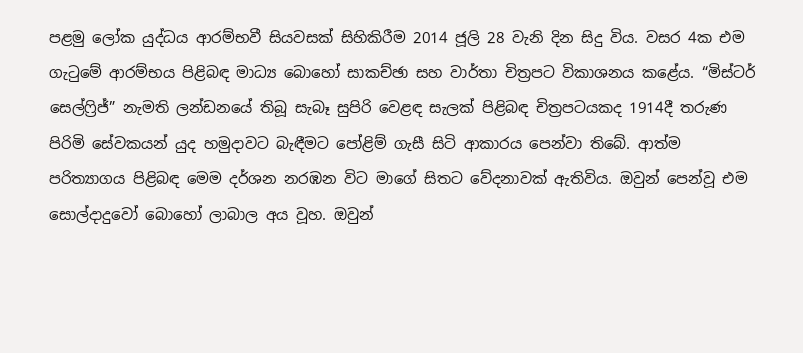පළමු ලෝක යුද්ධය ආරම්භවී සියවසක් සිහිකිරීම 2014 ජූලි 28 වැනි දින සිදු විය. වසර 4ක එම ගැටුමේ ආරම්භය පිළිබඳ මාධ්‍ය බොහෝ සාකච්ඡා සහ වාර්තා චිත්‍රපට විකාශනය කළේය. “මිස්ටර් සෙල්ෆ්‍රිජ්” නැමති ලන්ඩනයේ තිබූ සැබෑ සුපිරි වෙළඳ සැලක් පිළිබඳ චිත්‍රපටයකද 1914දී තරුණ පිරිමි සේවකයන් යුද හමුදාවට බැඳීමට පෝළිම් ගැසී සිටි ආකාරය පෙන්වා තිබේ. ආත්ම පරිත්‍යාගය පිළිබඳ මෙම දර්ශන නරඹන විට මාගේ සිතට වේදනාවක් ඇතිවිය. ඔවුන් පෙන්වූ එම සොල්දාදුවෝ බොහෝ ලාබාල අය වූහ. ඔවුන්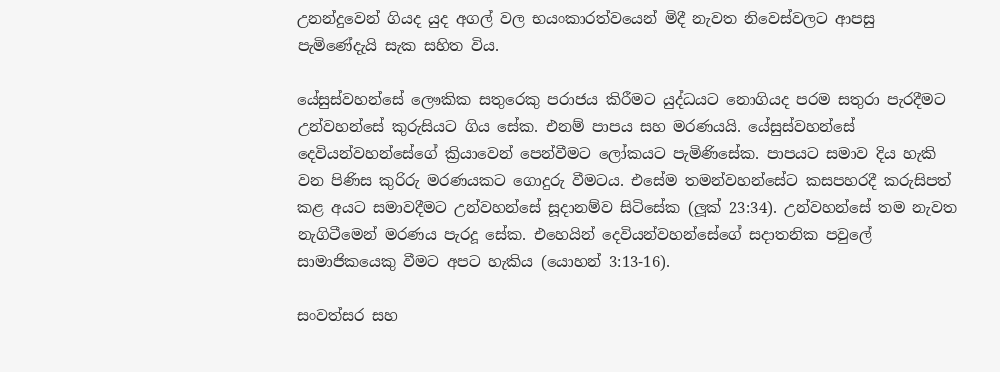උනන්දුවෙන් ගියද යුද අගල් වල භයංකාරත්වයෙන් මිදී නැවත නිවෙස්වලට ආපසු පැමිණේදැයි සැක සහිත විය.

යේසුස්වහන්සේ ලෞකික සතුරෙකු පරාජය කිරීමට යුද්ධයට නොගියද පරම සතුරා පැරදීමට උන්වහන්සේ කුරුසියට ගිය සේක. එනම් පාපය සහ මරණයයි. යේසුස්වහන්සේ දෙවියන්වහන්සේගේ ක්‍රියාවෙන් පෙන්වීමට ලෝකයට පැමිණිසේක. පාපයට සමාව දිය හැකි වන පිණිස කුරිරු මරණයකට ගොදුරු වීමටය. එසේම තමන්වහන්සේට කසපහරදී කරුසිපත් කළ අයට සමාවදීමට උන්වහන්සේ සූදානම්ව සිටිසේක (ලූක් 23:34). උන්වහන්සේ තම නැවත නැගිටීමෙන් මරණය පැරදූ සේක. එහෙයින් දෙවියන්වහන්සේගේ සදාතනික පවුලේ සාමාජිකයෙකු වීමට අපට හැකිය (යොහන් 3:13-16).

සංවත්සර සහ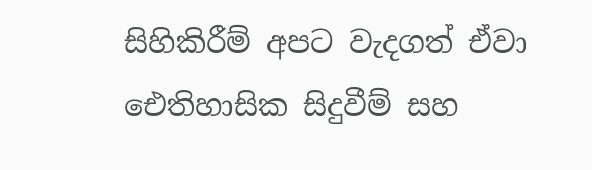සිහිකිරීම් අපට වැදගත් ඒවා ඓතිහාසික සිදුවීම් සහ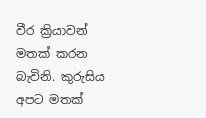වීර ක්‍රියාවන් මතක් කරන බැවිනි. කුරුසිය අපට මතක්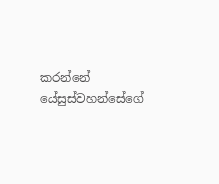කරන්නේ යේසුස්වහන්සේගේ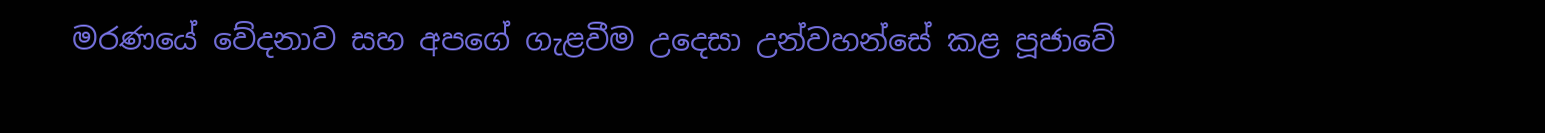මරණයේ වේදනාව සහ අපගේ ගැළවීම උදෙසා උන්වහන්සේ කළ පූජාවේ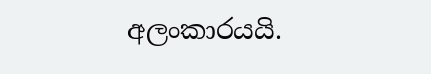අලංකාරයයි.